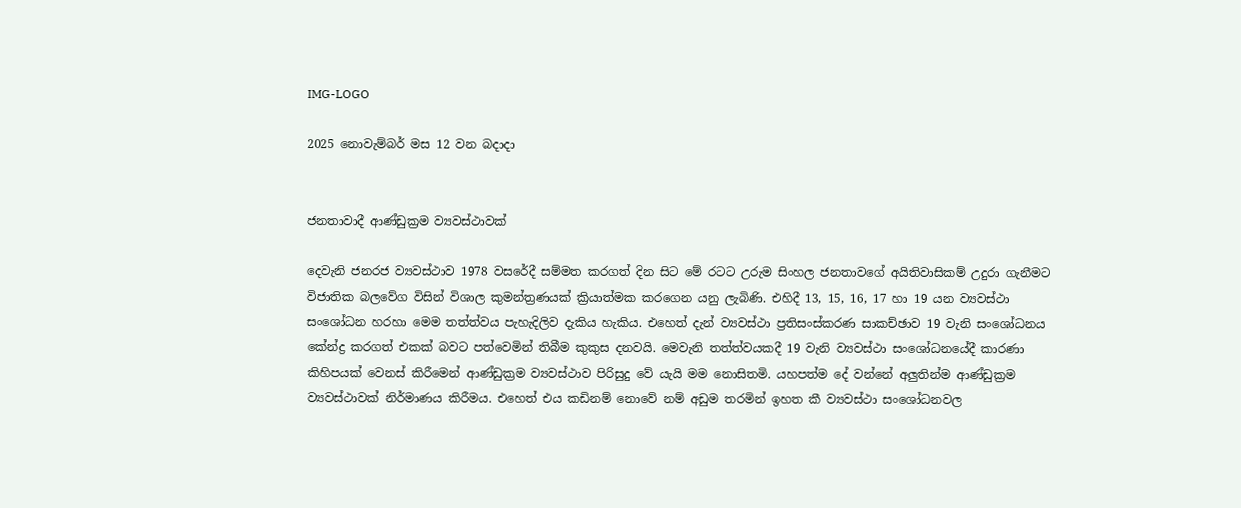IMG-LOGO

2025 නොවැම්බර් මස 12 වන බදාදා


ජනතාවාදී ආණ්ඩුක්‍රම ව්‍යවස්ථාවක්

දෙවැනි ජනරජ ව්‍යවස්ථාව 1978 වසරේදී සම්මත කරගත් දින සිට මේ රටට උරුම සිංහල ජනතාවගේ අයිතිවාසිකම් උදුරා ගැනීමට විජාතික බලවේග විසින් විශාල කුමන්ත්‍රණයක් ක්‍රියාත්මක කරගෙන යනු ලැබිණි. එහිදී 13, 15, 16, 17 හා 19 යන ව්‍යවස්ථා සංශෝධන හරහා මෙම තත්ත්වය පැහැදිලිව දැකිය හැකිය. එහෙත් දැන් ව්‍යවස්ථා ප්‍රතිසංස්කරණ සාකච්ඡාව 19 වැනි සංශෝධනය කේන්ද්‍ර කරගත් එකක් බවට පත්වෙමින් තිබීම කුකුස දනවයි. මෙවැනි තත්ත්වයකදී 19 වැනි ව්‍යවස්ථා සංශෝධනයේදී කාරණා කිහිපයක් වෙනස් කිරීමෙන් ආණ්ඩුක්‍රම ව්‍යවස්ථාව පිරිසුදු වේ යැයි මම නොසිතමි. යහපත්ම දේ වන්නේ අලුතින්ම ආණ්ඩුක්‍රම ව්‍යවස්ථාවක් නිර්මාණය කිරීමය. එහෙත් එය කඩිනම් නොවේ නම් අඩුම තරමින් ඉහත කී ව්‍යවස්ථා සංශෝධනවල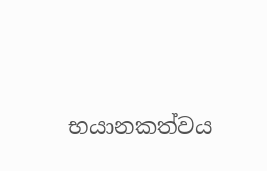භයානකත්වය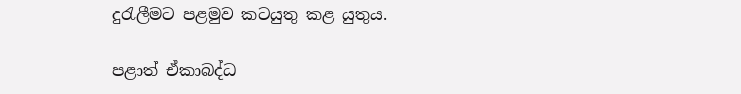දුරැලීමට පළමුව කටයුතු කළ යුතුය.

පළාත් ඒකාබද්ධ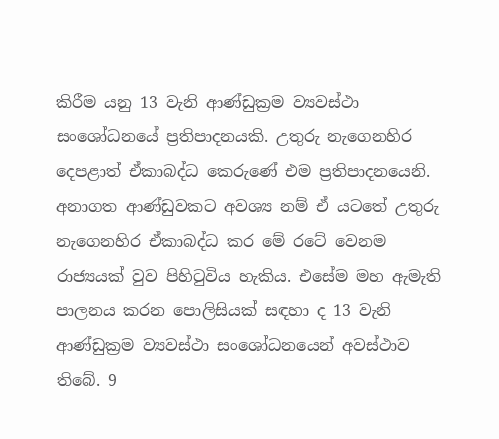කිරීම යනු 13 වැනි ආණ්ඩුක්‍රම ව්‍යවස්ථා සංශෝධනයේ ප්‍රතිපාදනයකි. උතුරු නැගෙනහිර දෙපළාත් ඒකාබද්ධ කෙරුණේ එම ප්‍රතිපාදනයෙනි. අනාගත ආණ්ඩුවකට අවශ්‍ය නම් ඒ යටතේ උතුරු නැගෙනහිර ඒකාබද්ධ කර මේ රටේ වෙනම රාජ්‍යයක් වුව පිහිටුවිය හැකිය. එසේම මහ ඇමැති පාලනය කරන පොලිසියක් සඳහා ද 13 වැනි ආණ්ඩුක්‍රම ව්‍යවස්ථා සංශෝධනයෙන් අවස්ථාව තිබේ. 9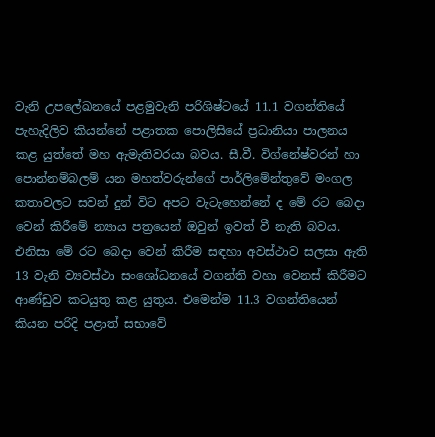වැනි උපලේඛනයේ පළමුවැනි පරිශිෂ්ටයේ 11.1 වගන්තියේ පැහැදිලිව කියන්නේ පළාතක පොලිසියේ ප්‍රධානියා පාලනය කළ යුත්තේ මහ ඇමැතිවරයා බවය. සී.වී. විග්නේෂ්වරන් හා පොන්නම්බලම් යන මහත්වරුන්ගේ පාර්ලිමේන්තුවේ මංගල කතාවලට සවන් දුන් විට අපට වැටැහෙන්නේ ද මේ රට බෙදා වෙන් කිරීමේ න්‍යාය පත්‍රයෙන් ඔවුන් ඉවත් වී නැති බවය. එනිසා මේ රට බෙදා වෙන් කිරීම සඳහා අවස්ථාව සලසා ඇති 13 වැනි ව්‍යවස්ථා සංශෝධනයේ වගන්ති වහා වෙනස් කිරීමට ආණ්ඩුව කටයුතු කළ යුතුය. එමෙන්ම 11.3 වගන්තියෙන් කියන පරිදි පළාත් සභාවේ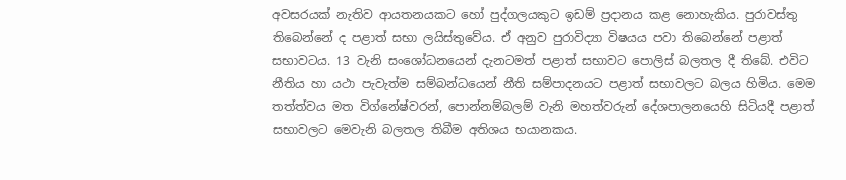අවසරයක් නැතිව ආයතනයකට හෝ පුද්ගලයකුට ඉඩම් ප්‍රදානය කළ නොහැකිය. පුරාවස්තු තිබෙන්නේ ද පළාත් සභා ලයිස්තුවේය. ඒ අනුව පුරාවිද්‍යා විෂයය පවා තිබෙන්නේ පළාත් සභාවටය. 13 වැනි සංශෝධනයෙන් දැනටමත් පළාත් සභාවට පොලිස් බලතල දී තිබේ. එවිට නීතිය හා යථා පැවැත්ම සම්බන්ධයෙන් නීති සම්පාදනයට පළාත් සභාවලට බලය හිමිය. මෙම තත්ත්වය මත විග්නේෂ්වරන්, පොන්නම්බලම් වැනි මහත්වරුන් දේශපාලනයෙහි සිටියදී පළාත් සභාවලට මෙවැනි බලතල තිබීම අතිශය භයානකය.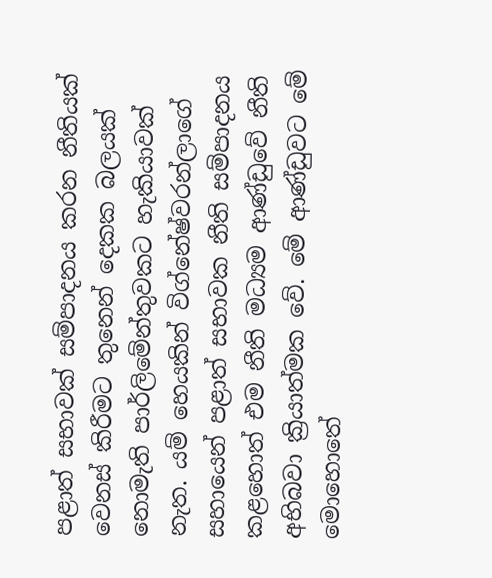පළාත් සභාවක් සම්පාදනය කරන නීතියක් වෙනස් කිරීමට තුනෙන් දෙකක බලයක් නොමැති පාර්ලිමේන්තුවකට හැකියාවක් නැත. යම් හෙයකින් විග්නේෂ්වරන්ලාගේ සහායෙන් පළාත් සභාවක නීති සම්පාදනය කළහොත් එම නීති මධ්‍යම ආණ්ඩුවේ නීති අභිබවා ක්‍රියාත්මක වේ. මේ ආණ්ඩුවට මේ මොහොතේ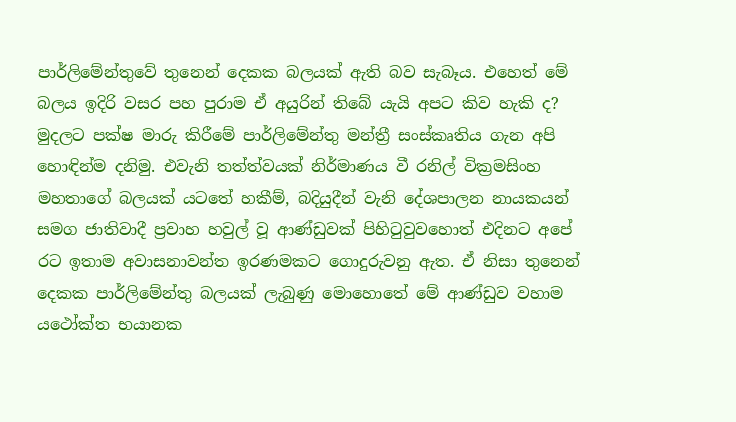පාර්ලිමේන්තුවේ තුනෙන් දෙකක බලයක් ඇති බව සැබෑය. එහෙත් මේ බලය ඉදිරි වසර පහ පුරාම ඒ අයුරින් තිබේ යැයි අපට කිව හැකි ද? මුදලට පක්ෂ මාරු කිරීමේ පාර්ලිමේන්තු මන්ත්‍රී සංස්කෘතිය ගැන අපි හොඳින්ම දනිමු. එවැනි තත්ත්වයක් නිර්මාණය වී රනිල් වික්‍රමසිංහ මහතාගේ බලයක් යටතේ හකීම්, බදියුදීන් වැනි දේශපාලන නායකයන් සමග ජාතිවාදී ප්‍රවාහ හවුල් වූ ආණ්ඩුවක් පිහිටුවුවහොත් එදිනට අපේ රට ඉතාම අවාසනාවන්ත ඉරණමකට ගොදුරුවනු ඇත. ඒ නිසා තුනෙන් දෙකක පාර්ලිමේන්තු බලයක් ලැබුණු මොහොතේ මේ ආණ්ඩුව වහාම යථෝක්ත භයානක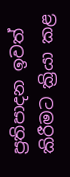ප්‍රතිපාදන ඉවත් කිරීමට ක්‍රියා කළ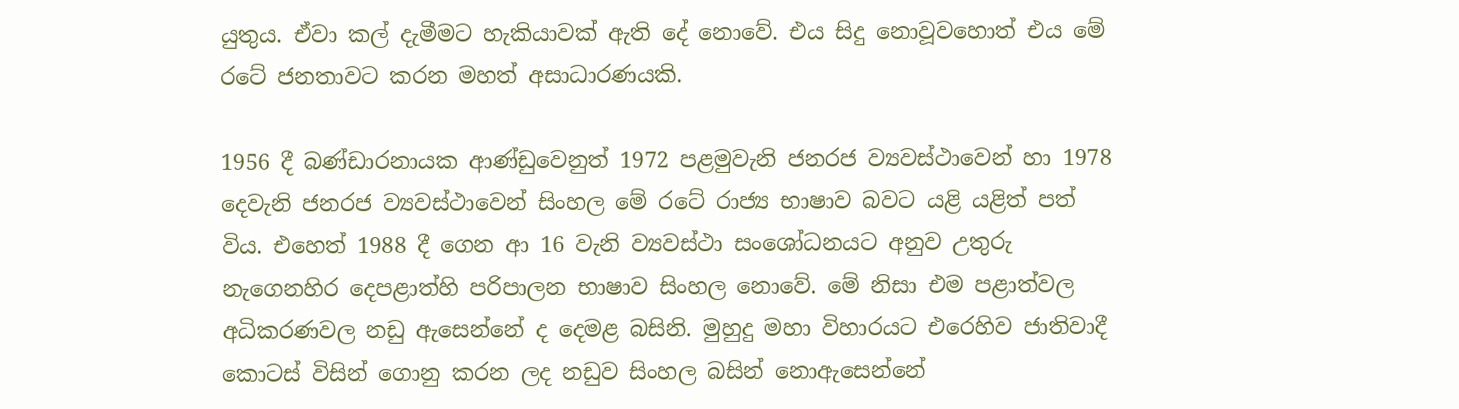යුතුය. ඒවා කල් දැමීමට හැකියාවක් ඇති දේ නොවේ. එය සිදු නොවූවහොත් එය මේ රටේ ජනතාවට කරන මහත් අසාධාරණයකි.

1956 දී බණ්ඩාරනායක ආණ්ඩුවෙනුත් 1972 පළමුවැනි ජනරජ ව්‍යවස්ථාවෙන් හා 1978 දෙවැනි ජනරජ ව්‍යවස්ථාවෙන් සිංහල මේ රටේ රාජ්‍ය භාෂාව බවට යළි යළිත් පත් විය. එහෙත් 1988 දී ගෙන ආ 16 වැනි ව්‍යවස්ථා සංශෝධනයට අනුව උතුරු නැගෙනහිර දෙපළාත්හි පරිපාලන භාෂාව සිංහල නොවේ. මේ නිසා එම පළාත්වල අධිකරණවල නඩු ඇසෙන්නේ ද දෙමළ බසිනි. මුහුදු මහා විහාරයට එරෙහිව ජාතිවාදී කොටස් විසින් ගොනු කරන ලද නඩුව සිංහල බසින් නොඇසෙන්නේ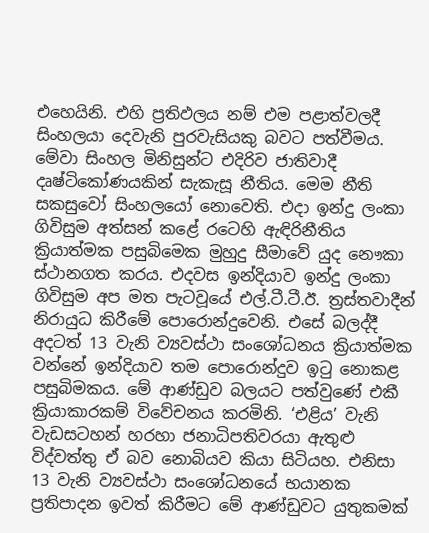එහෙයිනි. එහි ප්‍රතිඵලය නම් එම පළාත්වලදී සිංහලයා දෙවැනි පුරවැසියකු බවට පත්වීමය. මේවා සිංහල මිනිසුන්ට එදිරිව ජාතිවාදී දෘෂ්ටිකෝණයකින් සැකැසූ නීතිය. මෙම නීති සකසුවෝ සිංහලයෝ නොවෙති. එදා ඉන්දු ලංකා ගිවිසුම අත්සන් කළේ රටෙහි ඇඳිරිනීතිය ක්‍රියාත්මක පසුබිමෙක මුහුදු සීමාවේ යුද නෞකා ස්ථානගත කරය. එදවස ඉන්දියාව ඉන්දු ලංකා ගිවිසුම අප මත පැටවූයේ එල්.ටී.ටී.ඊ. ත්‍රස්තවාදීන් නිරායුධ කිරීමේ පොරොන්දුවෙනි. එසේ බලද්දී අදටත් 13 වැනි ව්‍යවස්ථා සංශෝධනය ක්‍රියාත්මක වන්නේ ඉන්දියාව තම පොරොන්දුව ඉටු නොකළ පසුබිමකය. මේ ආණ්ඩුව බලයට පත්වුණේ එකී ක්‍රියාකාරකම් විවේචනය කරමිනි. ‘එළිය’ වැනි වැඩසටහන් හරහා ජනාධිපතිවරයා ඇතුළු විද්වත්තු ඒ බව නොබියව කියා සිටියහ. එනිසා 13 වැනි ව්‍යවස්ථා සංශෝධනයේ භයානක ප්‍රතිපාදන ඉවත් කිරීමට මේ ආණ්ඩුවට යුතුකමක්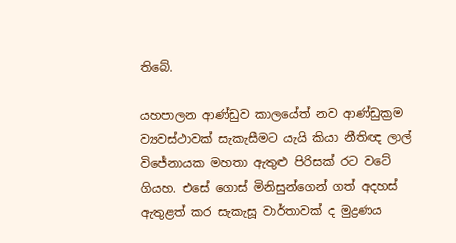තිබේ.

යහපාලන ආණ්ඩුව කාලයේත් නව ආණ්ඩුක්‍රම ව්‍යවස්ථාවක් සැකැසීමට යැයි කියා නීතිඥ ලාල් විජේනායක මහතා ඇතුළු පිරිසක් රට වටේ ගියහ. එසේ ගොස් මිනිසුන්ගෙන් ගත් අදහස් ඇතුළත් කර සැකැසූ වාර්තාවක් ද මුද්‍රණය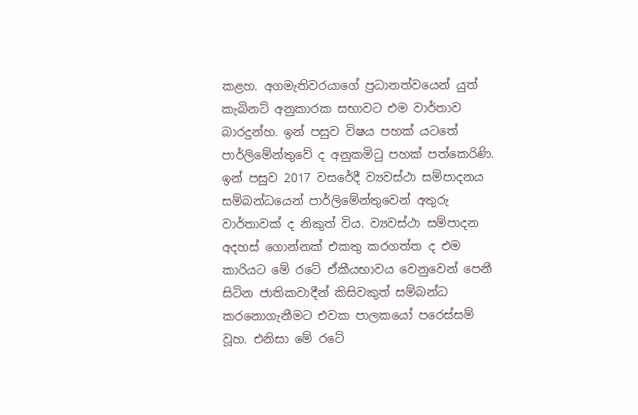කළහ. අගමැතිවරයාගේ ප්‍රධානත්වයෙන් යුත් කැබිනට් අනුකාරක සභාවට එම වාර්තාව බාරදුන්හ. ඉන් පසුව විෂය පහක් යටතේ පාර්ලිමේන්තුවේ ද අනුකමිටු පහක් පත්කෙරිණි. ඉන් පසුව 2017 වසරේදී ව්‍යවස්ථා සම්පාදනය සම්බන්ධයෙන් පාර්ලිමේන්තුවෙන් අතුරු වාර්තාවක් ද නිකුත් විය. ව්‍යවස්ථා සම්පාදන අදහස් ගොන්නක් එකතු කරගත්ත ද එම කාරියට මේ රටේ ඒකීයභාවය වෙනුවෙන් පෙනී සිටින ජාතිකවාදීන් කිසිවකුත් සම්බන්ධ කරනොගැනීමට එවක පාලකයෝ පරෙස්සම් වූහ. එනිසා මේ රටේ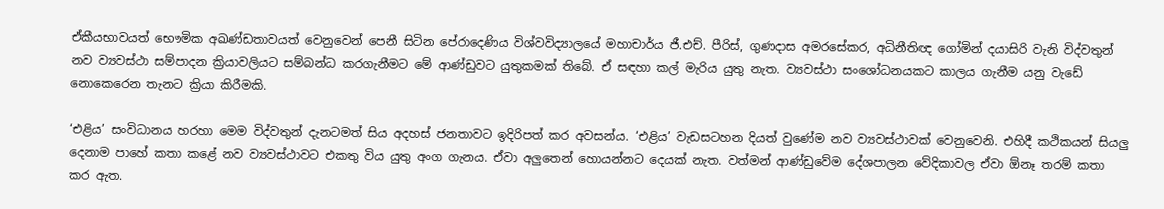ඒකීයභාවයත් භෞමික අඛණ්ඩතාවයත් වෙනුවෙන් පෙනී සිටින පේරාදෙණිය විශ්වවිද්‍යාලයේ මහාචාර්ය ජී.එච්. පීරිස්, ගුණදාස අමරසේකර, අධිනීතිඥ ගෝමින් දයාසිරි වැනි විද්වතුන් නව ව්‍යවස්ථා සම්පාදන ක්‍රියාවලියට සම්බන්ධ කරගැනීමට මේ ආණ්ඩුවට යුතුකමක් තිබේ. ඒ සඳහා කල් මැරිය යුතු නැත. ව්‍යවස්ථා සංශෝධනයකට කාලය ගැනීම යනු වැඩේ නොකෙරෙන තැනට ක්‍රියා කිරීමකි.

‘එළිය’ සංවිධානය හරහා මෙම විද්වතුන් දැනටමත් සිය අදහස් ජනතාවට ඉදිරිපත් කර අවසන්ය. ‘එළිය’ වැඩසටහන දියත් වුණේම නව ව්‍යවස්ථාවක් වෙනුවෙනි. එහිදී කථිකයන් සියලු දෙනාම පාහේ කතා කළේ නව ව්‍යවස්ථාවට එකතු විය යුතු අංග ගැනය. ඒවා අලුතෙන් හොයන්නට දෙයක් නැත. වත්මන් ආණ්ඩුවේම දේශපාලන වේදිකාවල ඒවා ඕනෑ තරම් කතා කර ඇත.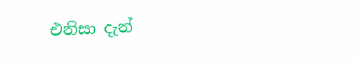එනිසා දැන්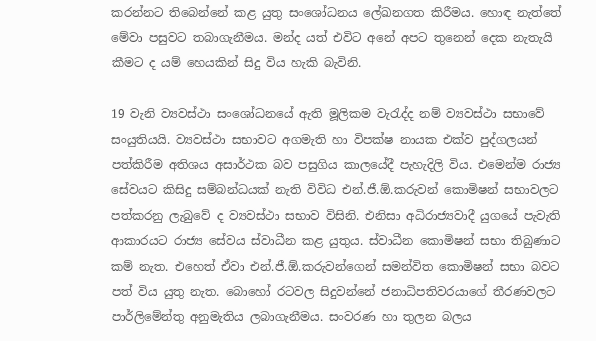කරන්නට තිබෙන්නේ කළ යුතු සංශෝධනය ලේඛනගත කිරීමය. හොඳ නැත්තේ මේවා පසුවට තබාගැනීමය. මන්ද යත් එවිට අනේ අපට තුනෙන් දෙක නැතැයි කීමට ද යම් හෙයකින් සිදු විය හැකි බැවිනි.

19 වැනි ව්‍යවස්ථා සංශෝධනයේ ඇති මූලිකම වැරැද්ද නම් ව්‍යවස්ථා සභාවේ සංයුතියයි. ව්‍යවස්ථා සභාවට අගමැති හා විපක්ෂ නායක එක්ව පුද්ගලයන් පත්කිරීම අතිශය අසාර්ථක බව පසුගිය කාලයේදී පැහැදිලි විය. එමෙන්ම රාජ්‍ය සේවයට කිසිදු සම්බන්ධයක් නැති විවිධ එන්.ජී.ඕ.කරුවන් කොමිෂන් සභාවලට පත්කරනු ලැබුවේ ද ව්‍යවස්ථා සභාව විසිනි. එනිසා අධිරාජ්‍යවාදී යුගයේ පැවැති ආකාරයට රාජ්‍ය සේවය ස්වාධීන කළ යුතුය. ස්වාධීන කොමිෂන් සභා තිබුණාට කම් නැත. එහෙත් ඒවා එන්.ජී.ඕ.කරුවන්ගෙන් සමන්විත කොමිෂන් සභා බවට පත් විය යුතු නැත. බොහෝ රටවල සිදුවන්නේ ජනාධිපතිවරයාගේ තීරණවලට පාර්ලිමේන්තු අනුමැතිය ලබාගැනීමය. සංවරණ හා තුලන බලය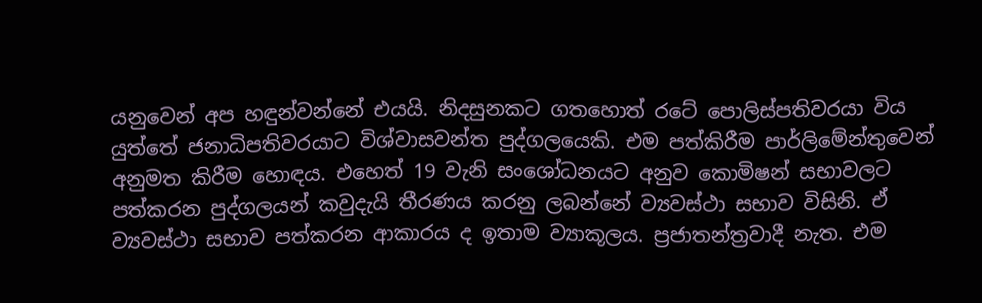යනුවෙන් අප හඳුන්වන්නේ එයයි. නිදසුනකට ගතහොත් රටේ පොලිස්පතිවරයා විය යුත්තේ ජනාධිපතිවරයාට විශ්වාසවන්ත පුද්ගලයෙකි. එම පත්කිරීම පාර්ලිමේන්තුවෙන් අනුමත කිරීම හොඳය. එහෙත් 19 වැනි සංශෝධනයට අනුව කොමිෂන් සභාවලට පත්කරන පුද්ගලයන් කවුදැයි තීරණය කරනු ලබන්නේ ව්‍යවස්ථා සභාව විසිනි. ඒ ව්‍යවස්ථා සභාව පත්කරන ආකාරය ද ඉතාම ව්‍යාකූලය. ප්‍රජාතන්ත්‍රවාදී නැත. එම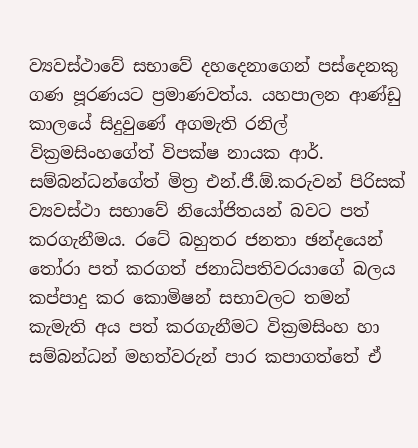ව්‍යවස්ථාවේ සභාවේ දහදෙනාගෙන් පස්දෙනකු ගණ පූරණයට ප්‍රමාණවත්ය. යහපාලන ආණ්ඩු කාලයේ සිදුවුණේ අගමැති රනිල් වික්‍රමසිංහගේත් විපක්ෂ නායක ආර්. සම්බන්ධන්ගේත් මිත්‍ර එන්.ජී.ඕ.කරුවන් පිරිසක් ව්‍යවස්ථා සභාවේ නියෝජිතයන් බවට පත් කරගැනීමය. රටේ බහුතර ජනතා ඡන්දයෙන් තෝරා පත් කරගත් ජනාධිපතිවරයාගේ බලය කප්පාදු කර කොමිෂන් සභාවලට තමන් කැමැති අය පත් කරගැනීමට වික්‍රමසිංහ හා සම්බන්ධන් මහත්වරුන් පාර කපාගත්තේ ඒ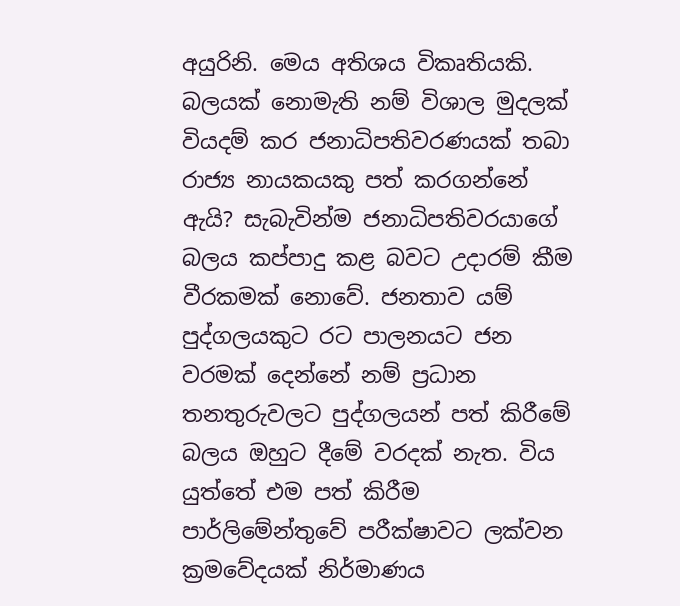අයුරිනි. මෙය අතිශය විකෘතියකි. බලයක් නොමැති නම් විශාල මුදලක් වියදම් කර ජනාධිපතිවරණයක් තබා රාජ්‍ය නායකයකු පත් කරගන්නේ ඇයි? සැබැවින්ම ජනාධිපතිවරයාගේ බලය කප්පාදු කළ බවට උදාරම් කීම වීරකමක් නොවේ. ජනතාව යම් පුද්ගලයකුට රට පාලනයට ජන වරමක් දෙන්නේ නම් ප්‍රධාන තනතුරුවලට පුද්ගලයන් පත් කිරීමේ බලය ඔහුට දීමේ වරදක් නැත. විය යුත්තේ එම පත් කිරීම පාර්ලිමේන්තුවේ පරීක්ෂාවට ලක්වන ක්‍රමවේදයක් නිර්මාණය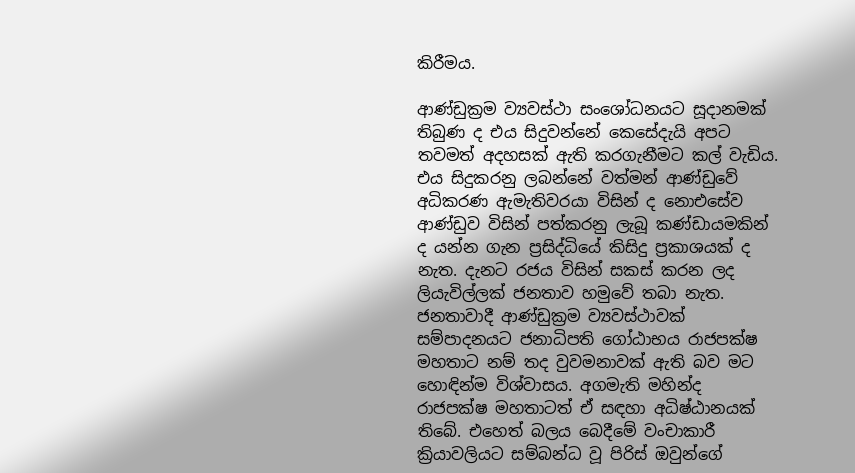කිරීමය.

ආණ්ඩුක්‍රම ව්‍යවස්ථා සංශෝධනයට සූදානමක් තිබුණ ද එය සිදුවන්නේ කෙසේදැයි අපට තවමත් අදහසක් ඇති කරගැනීමට කල් වැඩිය. එය සිදුකරනු ලබන්නේ වත්මන් ආණ්ඩුවේ අධිකරණ ඇමැතිවරයා විසින් ද නොඑසේව ආණ්ඩුව විසින් පත්කරනු ලැබූ කණ්ඩායමකින් ද යන්න ගැන ප්‍රසිද්ධියේ කිසිදු ප්‍රකාශයක් ද නැත. දැනට රජය විසින් සකස් කරන ලද ලියැවිල්ලක් ජනතාව හමුවේ තබා නැත. ජනතාවාදී ආණ්ඩුක්‍රම ව්‍යවස්ථාවක් සම්පාදනයට ජනාධිපති ගෝඨාභය රාජපක්ෂ මහතාට නම් තද වුවමනාවක් ඇති බව මට හොඳින්ම විශ්වාසය. අගමැති මහින්ද රාජපක්ෂ මහතාටත් ඒ සඳහා අධිෂ්ඨානයක් තිබේ. එහෙත් බලය බෙදීමේ වංචාකාරී ක්‍රියාවලියට සම්බන්ධ වූ පිරිස් ඔවුන්ගේ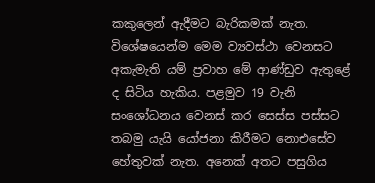කකුලෙන් ඇදීමට බැරිකමක් නැත. විශේෂයෙන්ම මෙම ව්‍යවස්ථා වෙනසට අකැමැති යම් ප්‍රවාහ මේ ආණ්ඩුව ඇතුළේ ද සිටිය හැකිය. පළමුව 19 වැනි සංශෝධනය වෙනස් කර සෙස්ස පස්සට තබමු යැයි යෝජනා කිරීමට නොඑසේව හේතුවක් නැත. අනෙක් අතට පසුගිය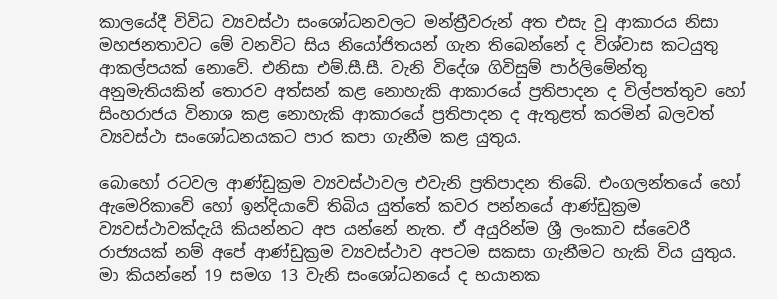කාලයේදී විවිධ ව්‍යවස්ථා සංශෝධනවලට මන්ත්‍රීවරුන් අත එසැ වූ ආකාරය නිසා මහජනතාවට මේ වනවිට සිය නියෝජිතයන් ගැන තිබෙන්නේ ද විශ්වාස කටයුතු ආකල්පයක් නොවේ. එනිසා එම්.සී.සී. වැනි විදේශ ගිවිසුම් පාර්ලිමේන්තු අනුමැතියකින් තොරව අත්සන් කළ නොහැකි ආකාරයේ ප්‍රතිපාදන ද විල්පත්තුව හෝ සිංහරාජය විනාශ කළ නොහැකි ආකාරයේ ප්‍රතිපාදන ද ඇතුළත් කරමින් බලවත් ව්‍යවස්ථා සංශෝධනයකට පාර කපා ගැනීම කළ යුතුය.

බොහෝ රටවල ආණ්ඩුක්‍රම ව්‍යවස්ථාවල එවැනි ප්‍රතිපාදන තිබේ. එංගලන්තයේ හෝ ඇමෙරිකාවේ හෝ ඉන්දියාවේ තිබිය යුත්තේ කවර පන්නයේ ආණ්ඩුක්‍රම ව්‍යවස්ථාවක්දැයි කියන්නට අප යන්නේ නැත. ඒ අයුරින්ම ශ්‍රී ලංකාව ස්වෛරී රාජ්‍යයක් නම් අපේ ආණ්ඩුක්‍රම ව්‍යවස්ථාව අපටම සකසා ගැනීමට හැකි විය යුතුය. මා කියන්නේ 19 සමග 13 වැනි සංශෝධනයේ ද භයානක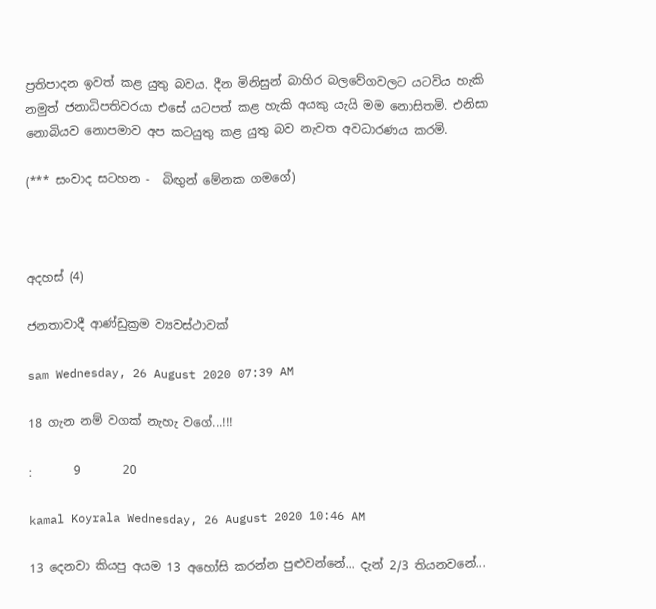ප්‍රතිපාදන ඉවත් කළ යුතු බවය. දීන මිනිසුන් බාහිර බලවේගවලට යටවිය හැකි නමුත් ජනාධිපතිවරයා එසේ යටපත් කළ හැකි අයකු යැයි මම නොසිතමි. එනිසා නොබියව නොපමාව අප කටයුතු කළ යුතු බව නැවත අවධාරණය කරමි.

(*** සංවාද සටහන -  බිඟුන් මේනක ගමගේ)



අදහස් (4)

ජනතාවාදී ආණ්ඩුක්‍රම ව්‍යවස්ථාවක්

sam Wednesday, 26 August 2020 07:39 AM

18 ගැන නම් වගක් නැහැ වගේ...!!!

:       9       20

kamal Koyrala Wednesday, 26 August 2020 10:46 AM

13 දෙනවා කියපු අයම 13 අහෝසි කරන්න පුළුවන්නේ... දැන් 2/3 තියනවනේ...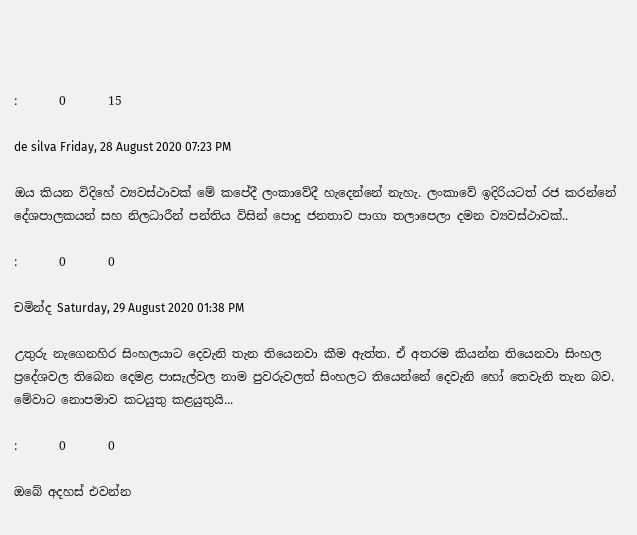:       0       15

de silva Friday, 28 August 2020 07:23 PM

ඔය කියන විදිහේ ව්‍යවස්ථාවක් මේ කපේදී ලංකාවේදී හැදෙන්නේ නැහැ. ලංකාවේ ඉදිරියටත් රජ කරන්නේ දේශපාලකයන් සහ නිලධාරීන් පන්තිය විසින් පොදු ජනතාව පාගා තලාපෙලා දමන ව්‍යවස්ථාවක්..

:       0       0

චමින්ද Saturday, 29 August 2020 01:38 PM

උතුරු නැගෙනහිර සිංහලයාට දෙවැනි තැන තියෙනවා කීම ඇත්ත. ඒ අතරම කියන්න තියෙනවා සිංහල ප්‍රදේශවල තිබෙන දෙමළ පාසැල්වල නාම පුවරුවලත් සිංහලට තියෙන්නේ දෙවැනි හෝ තෙවැනි තැන බව. මේවාට නොපමාව කටයුතු කළයුතුයි...

:       0       0

ඔබේ අදහස් එවන්න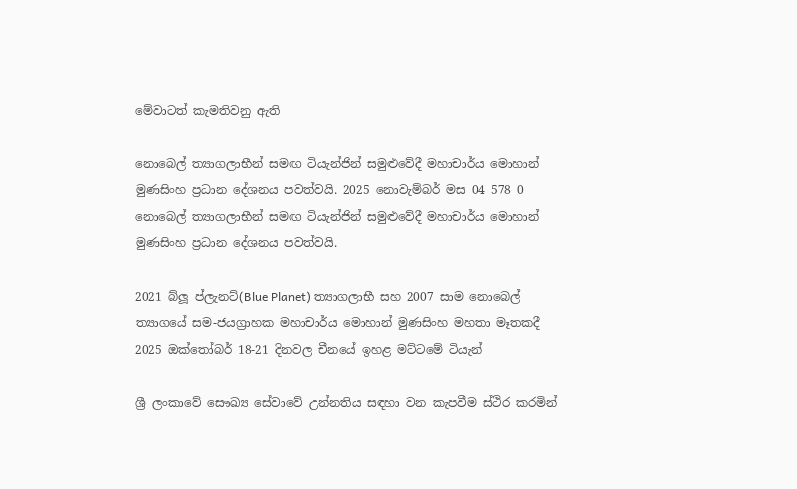මේවාටත් කැමතිවනු ඇති

නොබෙල් ත්‍යාගලාභීන් සමඟ ටියැන්ජින් සමුළුවේදී මහාචාර්ය මොහාන් මුණසිංහ ප්‍රධාන දේශනය පවත්වයි. 2025 නොවැම්බර් මස 04 578 0
නොබෙල් ත්‍යාගලාභීන් සමඟ ටියැන්ජින් සමුළුවේදී මහාචාර්ය මොහාන් මුණසිංහ ප්‍රධාන දේශනය පවත්වයි.

2021 බ්ලූ ප්ලැනට්(Blue Planet) ත්‍යාගලාභී සහ 2007 සාම නොබෙල් ත්‍යාගයේ සම-ජයග්‍රාහක මහාචාර්ය මොහාන් මුණසිංහ මහතා මෑතකදී 2025 ඔක්තෝබර් 18-21 දිනවල චීනයේ ඉහළ මට්ටමේ ටියැන්

ශ්‍රී ලංකාවේ සෞඛ්‍ය සේවාවේ උන්නතිය සඳහා වන කැපවීම ස්ථිර කරමින්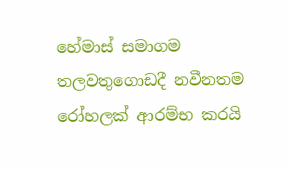හේමාස් සමාගම තලවතුගොඩදී නවීනතම රෝහලක් ආරම්භ කරයි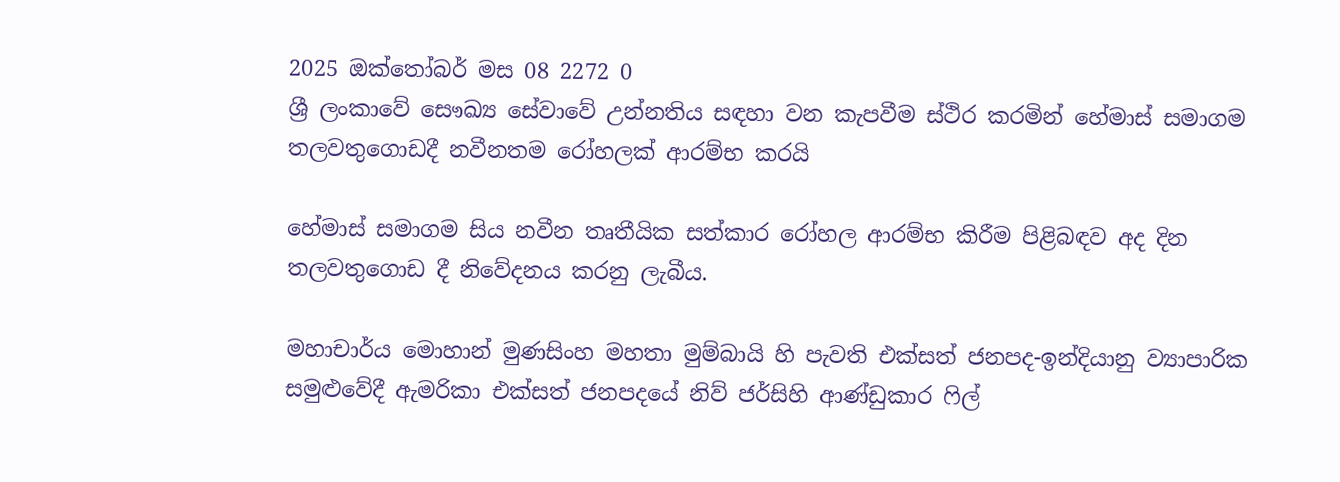2025 ඔක්තෝබර් මස 08 2272 0
ශ්‍රී ලංකාවේ සෞඛ්‍ය සේවාවේ උන්නතිය සඳහා වන කැපවීම ස්ථිර කරමින් හේමාස් සමාගම තලවතුගොඩදී නවීනතම රෝහලක් ආරම්භ කරයි

හේමාස් සමාගම සිය නවීන තෘතීයික සත්කාර රෝහල ආරම්භ කිරීම පිළිබඳව අද දින තලවතුගොඩ දී නිවේදනය කරනු ලැබීය.

මහාචාර්ය මොහාන් මුණසිංහ මහතා මුම්බායි හි පැවති එක්සත් ජනපද-ඉන්දියානු ව්‍යාපාරික සමුළුවේදී ඇමරිකා එක්සත් ජනපදයේ නිව් ජර්සිහි ආණ්ඩුකාර ෆිල්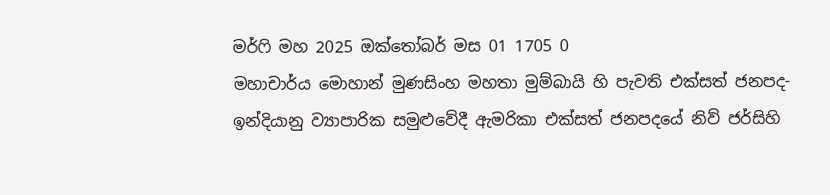මර්ෆි මහ 2025 ඔක්තෝබර් මස 01 1705 0
මහාචාර්ය මොහාන් මුණසිංහ මහතා මුම්බායි හි පැවති එක්සත් ජනපද-ඉන්දියානු ව්‍යාපාරික සමුළුවේදී ඇමරිකා එක්සත් ජනපදයේ නිව් ජර්සිහි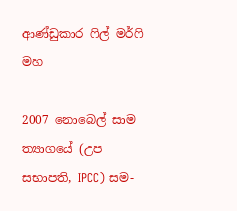ආණ්ඩුකාර ෆිල් මර්ෆි මහ

2007 නොබෙල් සාම ත්‍යාගයේ (උප සභාපති, IPCC) සම-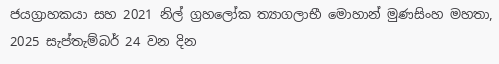ජයග්‍රාහකයා සහ 2021 නිල් ග්‍රහලෝක ත්‍යාගලාභී මොහාන් මුණසිංහ මහතා, 2025 සැප්තැම්බර් 24 වන දින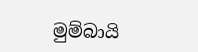මුම්බායි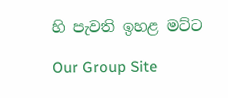හි පැවති ඉහළ මට්ට

Our Group Site